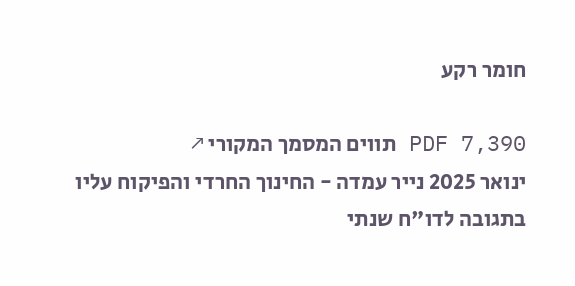חומר רקע

PDF 7,390 תווים המסמך המקורי ↗
ינואר 2025 נייר עמדה - החינוך החרדי והפיקוח עליו בתגובה לדו"ח שנתי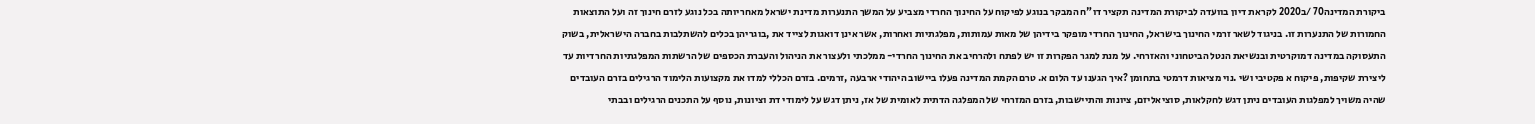ביקורת המדינה70 /ב2020 לקראת דיון בוועדה לביקורת המדינה תקציר דו"ח המבקר בנוגע לפיקוח על החינוך החרדי מצביע על המשך התנערות מדינת ישראל מאחריותה בכל נוגע לזרם חינוך זה ועל התוצאות החמורות של התנערות זו. בניגוד לשאר זרמי החינוך בישראל, החינוך החרדי מופקר בידיהן של מאות עמותות, מפלגתיות ואחרות, אשר אינן דואגות לצייד את ,בוגריהן בכלים להשתלבות בחברה הישראלית, בשוק התעסוקה במדינה דמוקרטית ובנשיאת הנטל הביטחוני והאזרחי. על מנת למגר הפקרות זו יש לפתח ולהרחיב את החינוך החרדי- ממלכתי ולעצור את הניהול והעברת הכספים של הרשתות המפלגתיות החרדיות עד ליצירת שקיפות, פיקוח א פקטיבי ושי .נוי מציאות דרמטי בתחומן ?איך הגענו עד הלום א. טרם הקמת המדינה פעלו ביישוב היהודי ארבעה ,זרמים. בזרם הכללי למדו את מקצועות הלימוד הרגילים בזרם העובדים שהיה משויך למפלגות העובדים ניתן דגש לחקלאות, סוציאליזם, ציונות והתיישבות, בזרם המזרחי של המפלגה הדתית לאומית של אז, ניתן דגש על לימודי דת וציונות, נוסף על התכנים הרגילים ובבתי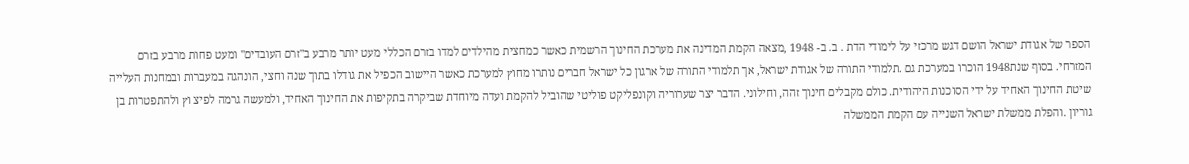הספר של אגודת ישראל הושם דגש מרכזי על לימודי הדת . ב. ב- 1948 ,מצאה הקמת המדינה את מערכת החינוך הרשמית כאשר כמחצית מהילדים למדו בזרם הכללי מעט יותר מרבע ב"זרם העובדים" ומעט פחות מרבע בזרם המזרחי. בסוף שנת1948 הוכרו במערכת גם .תלמודי התורה של אגודת ישראל, אך תלמודי התורה של ארגון כל ישראל חברים נותרו מחוץ למערכת כאשר היישוב הכפיל את גודלו בתוך שנה וחצי, הונהגה במעברות ובמחנות העלייה שיטת החינוך האחיד על ידי הסוכנות היהודית. כולם מקבלים חינוך זהה, וחילוני. הדבר יצר שערוריה וקונפליקט פוליטי שהוביל להקמת ועדה מיוחדת שביקרה בתקיפות את החינוך האחיד, ולמעשה גרמה לפיצ וץ ולהתפטרות בן גוריון .והפלת ממשלת ישראל השנייה עם הקמת הממשלה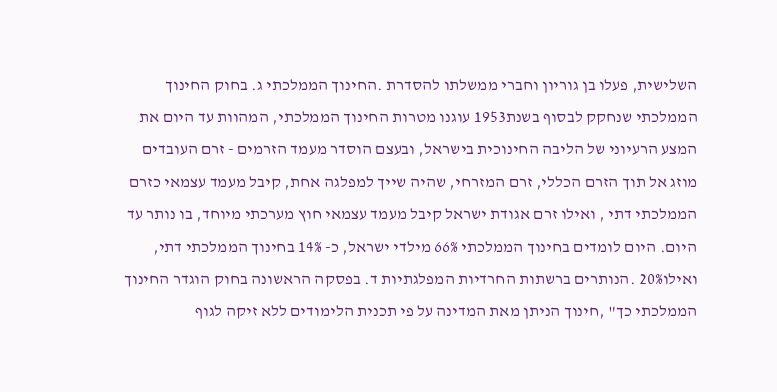השלישית, פעלו בן גוריון וחברי ממשלתו להסדרת .החינוך הממלכתי ג. בחוק החינוך הממלכתי שנחקק לבסוף בשנת1953 עוגנו מטרות החינוך הממלכתי, המהוות עד היום את המצע הרעיוני של הליבה החינוכית בישראל, ובעצם הוסדר מעמד הזרמים - זרם העובדים מוזג אל תוך הזרם הכללי, זרם המזרחי, שהיה שייך למפלגה אחת, קיבל מעמד עצמאי כזרם הממלכתי דתי , ואילו זרם אגודת ישראל קיבל מעמד עצמאי חוץ מערכתי מיוחד, בו נותר עד היום. היום לומדים בחינוך הממלכתי 66% מילדי ישראל, כ- 14% בחינוך הממלכתי דתי, ואילו20% .הנותרים ברשתות החרדיות המפלגתיות ד. בפסקה הראשונה בחוק הוגדר החינוך הממלכתי כך" ,חינוך הניתן מאת המדינה על פי תכנית הלימודים ללא זיקה לגוף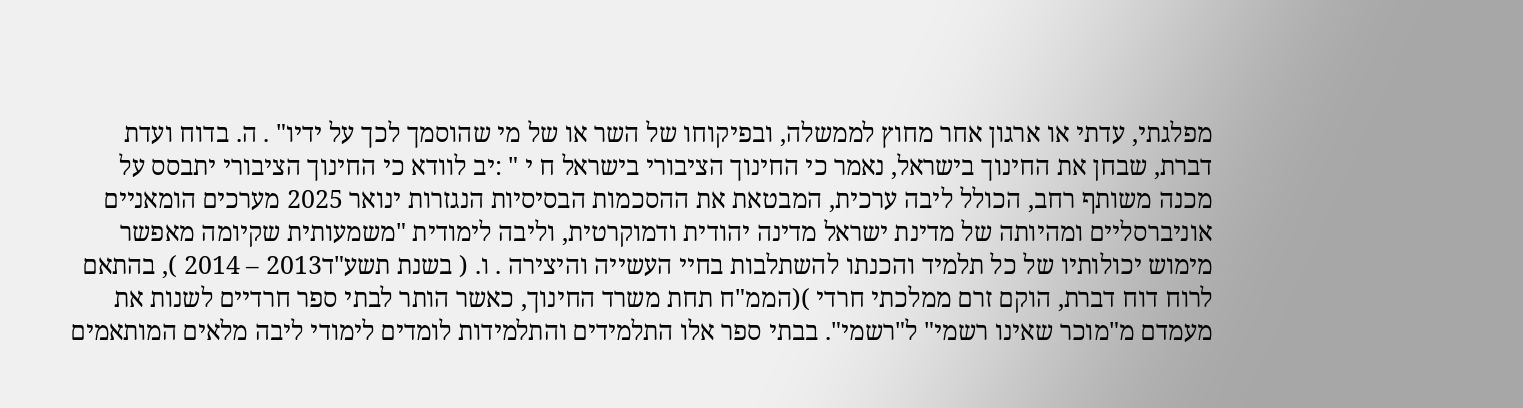מפלגתי, עדתי או ארגון אחר מחוץ לממשלה, ובפיקוחו של השר או של מי שהוסמך לכך על ידיו" . ה. בדוח ועדת דברת, שבחן את החינוך בישראל, נאמר כי החינוך הציבורי בישראל ח י " :יב לוודא כי החינוך הציבורי יתבסס על מכנה משותף רחב, הכולל ליבה ערכית, המבטאת את ההסכמות הבסיסיות הנגזרות ינואר 2025 מערכים הומאניים אוניברסליים ומהיותה של מדינת ישראל מדינה יהודית ודמוקרטית, וליבה לימודית "משמעותית שקיומה מאפשר מימוש יכולותיו של כל תלמיד והכנתו להשתלבות בחיי העשייה והיצירה . ו. ( בשנת תשע"ד2013 – 2014 ), בהתאם לרוח דוח דברת, הוקם זרם ממלכתי חרדי )(הממ"ח תחת משרד החינוך, כאשר הותר לבתי ספר חרדיים לשנות את מעמדם מ"מוכר שאינו רשמי" ל"רשמי". בבתי ספר אלו התלמידים והתלמידות לומדים לימודי ליבה מלאים המותאמים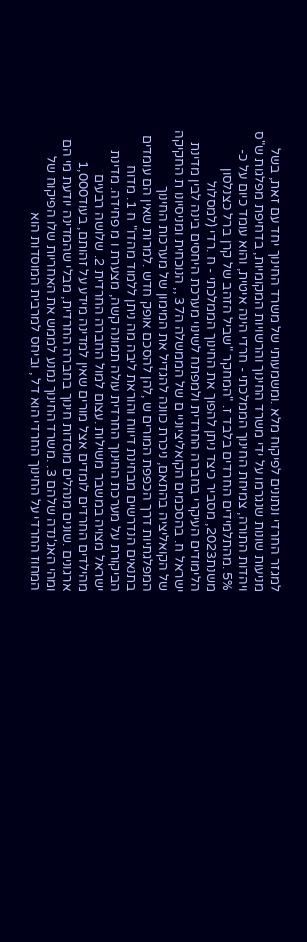למגזר החרדי ונתונים לפיקוח מלא .ומשמעותי של משרד החינוך יחד עם זאת, בשל מניעות שונות שנגרמו על ידי משרד החינוך והרשויות המקומיות, בדחיפת מפלגות ש"ס ויהדות התורה, צמיחת החינוך הממלכתי - חרדי הינה איטית, והוא עומד כיום על כ- 5% .מהתלמידים החרדים בלבד ז. "המחקר "שביל הזהב של קרן ברל כצנלסון משנת2023, מסביר כיצד ניתן להפוך את החינוך הממלכתי - ח .רדי (למסלול הלימודים העיקרי בחברה החרדית ולמפתח לשינוי מערכת היחסים בינה לבין מדינת ישראל ח. בהסכמים הקואליציוניי ם של הממשלה ה37 ,, הנוכחית ומניסיונו ת החקיקה של הקואליציה בהתאם, ניכרת כוונה להגדיל את המימון של מערכות החינוך המפלגתיות דרך הכפפת המורים ש ,להן להסכם אופק חדש .למרות שאין הם עומדים בתנאים הנדרשים מבחינת דיווח והוראת ליבה מה ניתן ללמוד מהדו" ח 1. מדוח הביקורת על מערכת החינוך החרדית עולה תמונה קשה, מצערת ו מ פחידה. מדינת ישראל מצויה במשבר משילות .עצום למול החברה החרדית 2. שלושה רבעים מהילדים החרדים לומדים אצל מורים שאין למדינה מידע על זהותם, בעוד1,000 ארגונים .שונים מנהלים מוסדות חינוך בחברה החרדית, מבלי שהמדינה יודעת מי הם ומהי האג'נדה שלהם 3. .משרד החינוך נמנע לממש את האחריות שלו הפיקוח של המחוז החרדי על החינוך החרדי הוא דל , וביחס למרבית המוסדות הוא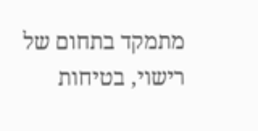מתמקד בתחום של רישוי, בטיחות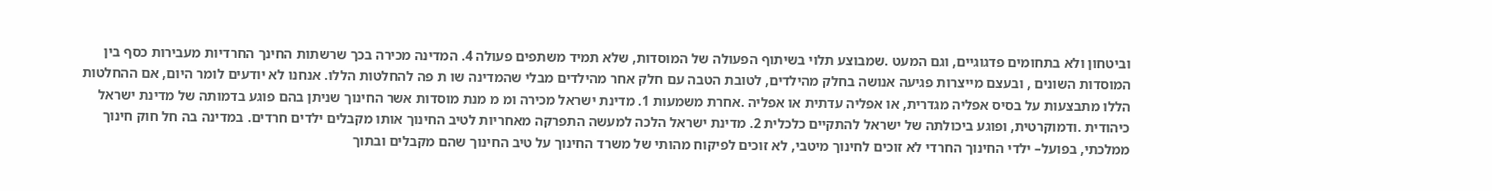וביטחון ולא בתחומים פדגוגיים, וגם המעט .שמבוצע תלוי בשיתוף הפעולה של המוסדות, שלא תמיד משתפים פעולה 4. המדינה מכירה בכך שרשתות החינך החרדיות מעבירות כסף בין המוסדות השונים , ובעצם מייצרות פגיעה אנושה בחלק מהילדים, לטובת הטבה עם חלק אחר מהילדים מבלי שהמדינה שו ת פה להחלטות הללו. אנחנו לא יודעים לומר היום, אם ההחלטות הללו מתבצעות על בסיס אפליה מגדרית, או אפליה עדתית או אפליה .אחרת משמעות 1. מדינת ישראל מכירה ומ מ מנת מוסדות אשר החינוך שניתן בהם פוגע בדמותה של מדינת ישראל כיהודית .ודמוקרטית, ופוגע ביכולתה של ישראל להתקיים כלכלית 2. מדינת ישראל הלכה למעשה התפרקה מאחריות לטיב החינוך אותו מקבלים ילדים חרדים. במדינה בה חל חוק חינוך ממלכתי, בפועל– ילדי החינוך החרדי לא זוכים לחינוך מיטבי, לא זוכים לפיקוח מהותי של משרד החינוך על טיב החינוך שהם מקבלים ובתוך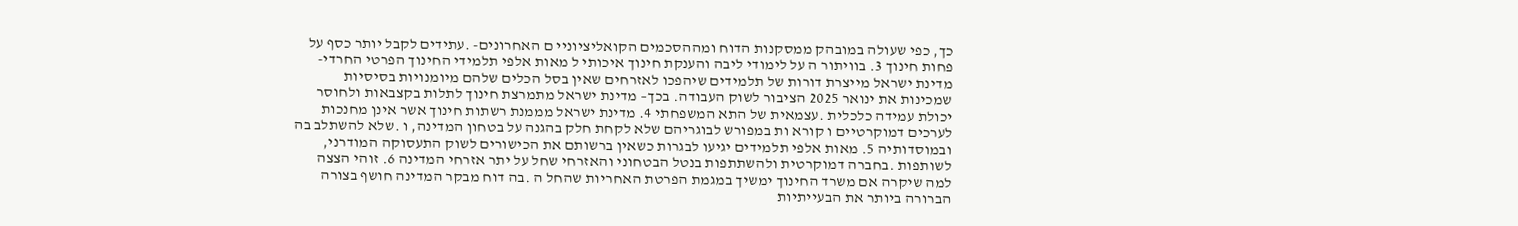כך, כפי שעולה במובהק ממסקנות הדוח ומההסכמים הקואליציוניי ם האחרונים- .עתידים לקבל יותר כסף על פחות חינוך 3. בוויתור ה על לימודי ליבה והענקת חינוך איכותי ל מאות אלפי תלמידי החינוך הפרטי החרדי- מדינת ישראל מייצרת דורות של תלמידים שיהפכו לאזרחים שאין בסל הכלים שלהם מיומנויות בסיסיות שמכינות את ינואר 2025 הציבור לשוק העבודה. בכך– מדינת ישראל מתמרצת חינוך לתלות בקצבאות ולחוסר יכולת עמידה כלכלית .עצמאית של התא המשפחתי 4. מדינת ישראל מממנת רשתות חינוך אשר אינן מחנכות לערכים דמוקרטיים ו קורא ות במפורש לבוגריהם שלא לקחת חלק בהגנה על בטחון המדינה, ו .שלא להשתלב בה ובמוסדותיה 5. מאות אלפי תלמידים יגיעו לבגרות כשאין ברשותם את הכישורים לשוק התעסוקה המודרני, לשותפות .בחברה דמוקרטית ולהשתתפות בנטל הבטחוני והאזרחי שחל על יתר אזרחי המדינה 6. זוהי הצצה למה שיקרה אם משרד החינוך ימשיך במגמת הפרטת האחריות שהחל ה .בה דוח מבקר המדינה חושף בצורה הברורה ביותר את הבעייתיות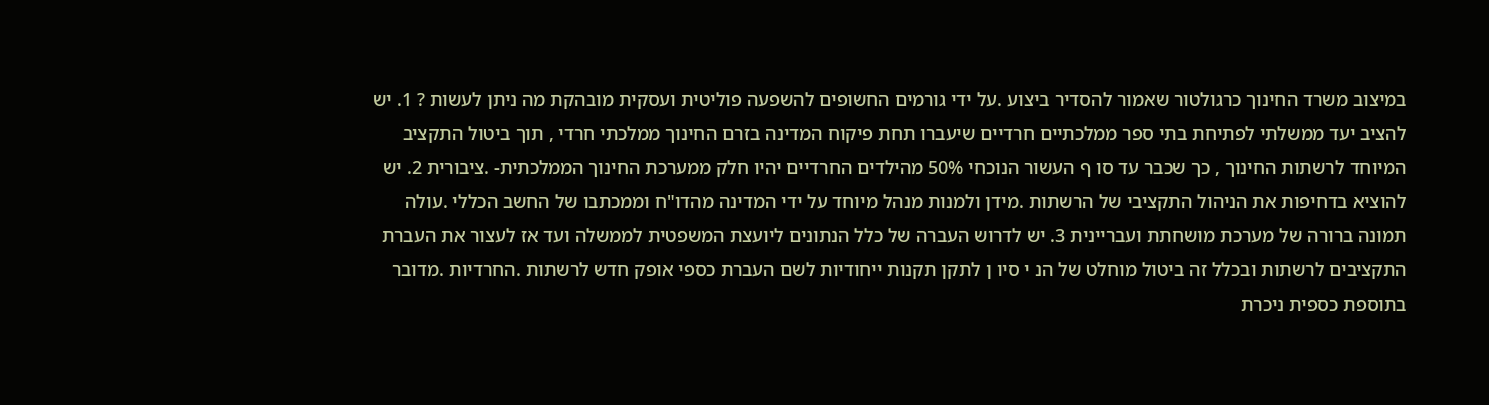במיצוב משרד החינוך כרגולטור שאמור להסדיר ביצוע .על ידי גורמים החשופים להשפעה פוליטית ועסקית מובהקת מה ניתן לעשות ? 1. יש להציב יעד ממשלתי לפתיחת בתי ספר ממלכתיים חרדיים שיעברו תחת פיקוח המדינה בזרם החינוך ממלכתי חרדי , תוך ביטול התקציב המיוחד לרשתות החינוך , כך שכבר עד סו ף העשור הנוכחי 50% מהילדים החרדיים יהיו חלק ממערכת החינוך הממלכתית- .ציבורית 2. יש להוציא בדחיפות את הניהול התקציבי של הרשתות .מידן ולמנות מנהל מיוחד על ידי המדינה מהדו"ח וממכתבו של החשב הכללי .עולה תמונה ברורה של מערכת מושחתת ועבריינית 3. יש לדרוש העברה של כלל הנתונים ליועצת המשפטית לממשלה ועד אז לעצור את העברת התקציבים לרשתות ובכלל זה ביטול מוחלט של הנ י סיו ן לתקן תקנות ייחודיות לשם העברת כספי אופק חדש לרשתות .החרדיות .מדובר בתוספת כספית ניכרת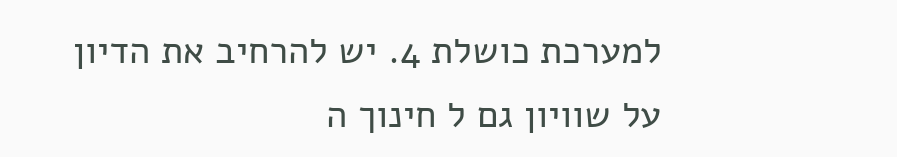למערכת כושלת 4. יש להרחיב את הדיון על שוויון גם ל חינוך ה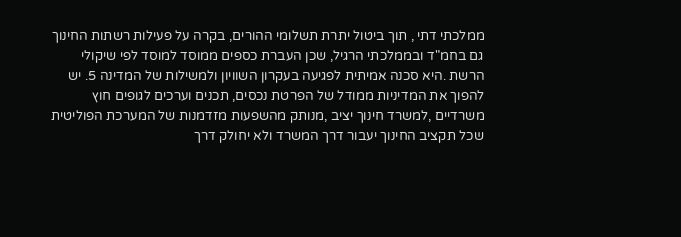ממלכתי דתי , תוך ביטול יתרת תשלומי ההורים, בקרה על פעילות רשתות החינוך גם בחמ"ד ובממלכתי הרגיל, שכן העברת כספים ממוסד למוסד לפי שיקולי הרשת .היא סכנה אמיתית לפגיעה בעקרון השוויון ולמשילות של המדינה 5. יש להפוך את המדיניות ממודל של הפרטת נכסים, תכנים וערכים לגופים חוץ משרדיים ,למשרד חינוך יציב ,מנותק מהשפעות מזדמנות של המערכת הפוליטית שכל תקציב החינוך יעבור דרך המשרד ולא יחולק דרך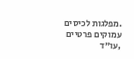.מפלגות לכיסים עמוקים פרטיים ,עו"ד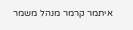איתמר קרמר מנהל משמר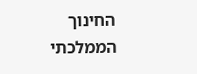החינוך הממלכתי